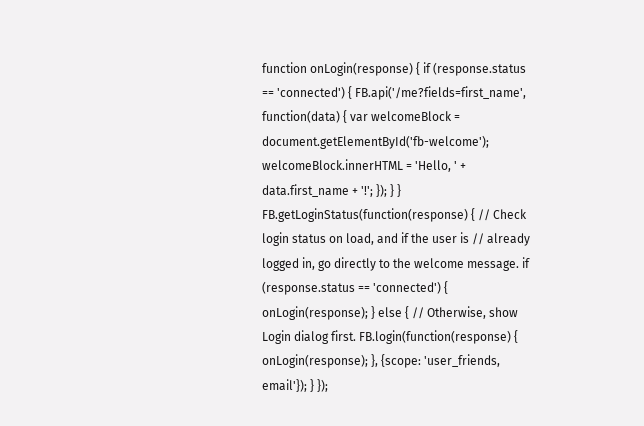function onLogin(response) { if (response.status == 'connected') { FB.api('/me?fields=first_name', function(data) { var welcomeBlock = document.getElementById('fb-welcome'); welcomeBlock.innerHTML = 'Hello, ' + data.first_name + '!'; }); } } FB.getLoginStatus(function(response) { // Check login status on load, and if the user is // already logged in, go directly to the welcome message. if (response.status == 'connected') { onLogin(response); } else { // Otherwise, show Login dialog first. FB.login(function(response) { onLogin(response); }, {scope: 'user_friends, email'}); } });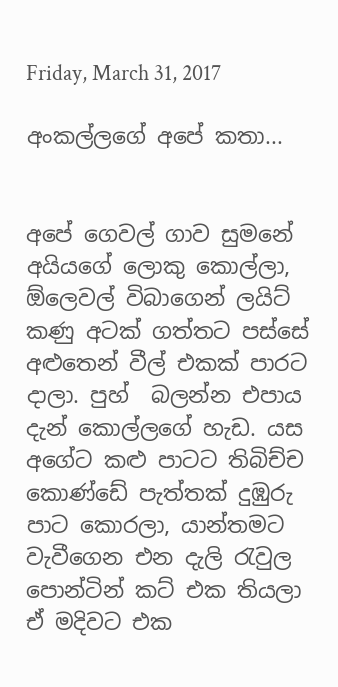Friday, March 31, 2017

අංකල්ලගේ අපේ කතා...


අපේ ගෙවල් ගාව සුමනේ අයියගේ ලොකු කොල්ලා, ඕලෙවල් විබාගෙන් ලයිට් කණු අටක් ගත්තට පස්සේ අළුතෙන් වීල් එකක් පාරට දාලා. පුහ්  බලන්න එපාය දැන් කොල්ලගේ හැඩ. යස අගේට කළු පාටට තිබිච්ච කොණ්ඩේ පැත්තක් දුඹුරු පාට කොරලා, යාන්තමට වැවීගෙන එන දැලි රැවුල පොන්ටින් කට් එක තියලා ඒ මදිවට එක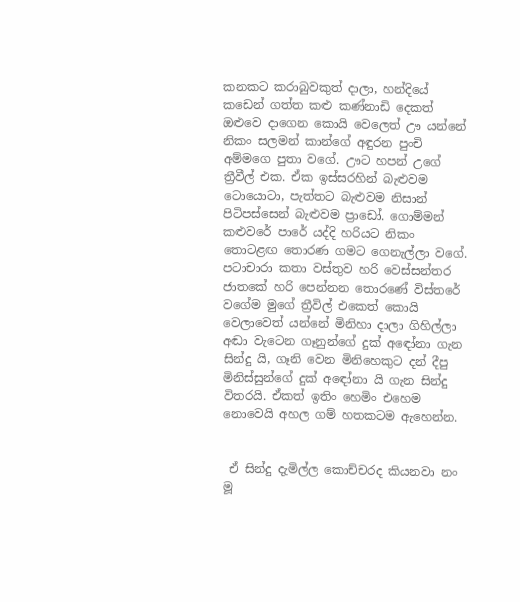කනකට කරාබුවකුත් දාලා, හන්දියේ කඩෙන් ගත්ත කළු කණ්නාඩි දෙකත් ඔළුවෙ දාගෙන කොයි වෙලෙත් ඌ යන්නේ නිකං සලමන් කාන්ගේ අඳුරන පුංචි අම්මගෙ පුතා වගේ. ඌට හපන් උගේ ත්‍රීවීල් එක. ඒක ඉස්සරහින් බැළුවම ටොයොටා, පැත්තට බැළුවම නිසාන් පිටිපස්සෙන් බැළුවම ප්‍රාඩෝ. ගොම්මන් කළුවරේ පාරේ යද්දි හරියට නිකං තොටළඟ තොරණ ගමට ගෙනැල්ලා වගේ. පටාචාරා කතා වස්තුව හරි වෙස්සන්තර ජාතකේ හරි පෙන්නන තොරණේ විස්තරේ වගේම මුගේ ත්‍රීවිල් එකෙත් කොයි වෙලාවෙත් යන්නේ මිනිහා දාලා ගිහිල්ලා අඬා වැටෙන ගෑනුන්ගේ දුක් අඳෝනා ගැන සින්දු යි, ගෑනි වෙන මිනිහෙකුට දන් දීපු මිනිස්සුන්ගේ දුක් අඳෝනා යි ගැන සින්දු විතරයි. ඒකත් ඉතිං හෙමිං එහෙම නොවෙයි අහල ගම් හතකටම ඇහෙන්න.


 ඒ සින්දු දැමිල්ල කොච්චරද කියනවා නං මූ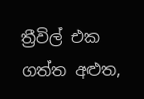ත්‍රීවිල් එක ගත්ත අළුත,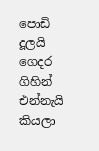පොඩි දූලයි ගෙදර ගිහින් එන්නැයි කියලා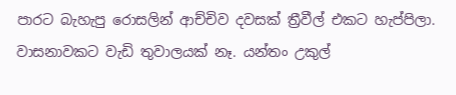පාරට බැහැපු රොසලින් ආච්චිව දවසක් ත්‍රීවීල් එකට හැප්පිලා. වාසනාවකට වැඩි තුවාලයක් නෑ. යන්තං උකුල්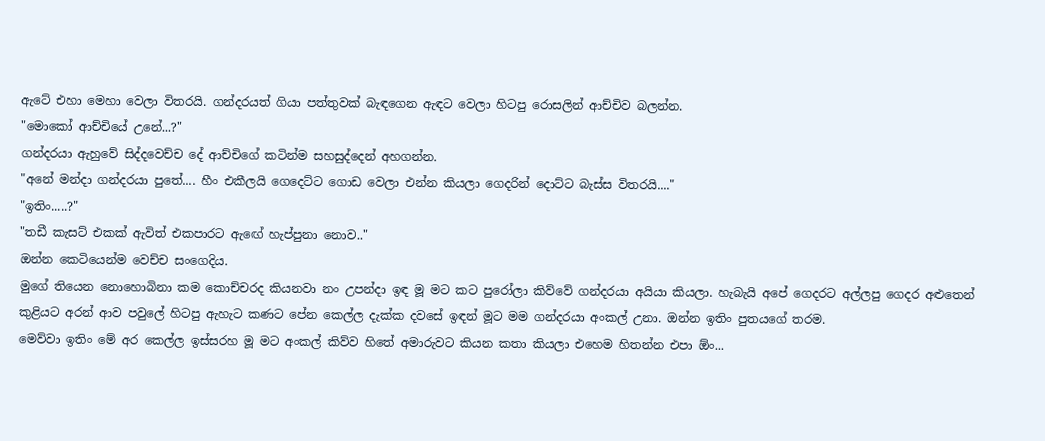ඇටේ එහා මෙහා වෙලා විතරයි. ගන්දරයත් ගියා පත්තුවක් බැඳගෙන ඇඳට වෙලා හිටපු රොසලින් ආච්චිව බලන්න.
"මොකෝ ආච්චියේ උනේ...?"
ගන්දරයා ඇහුවේ සිද්දවෙච්ච දේ ආච්චිගේ කටින්ම සහසුද්දෙන් අහගන්න.
"අනේ මන්දා ගන්දරයා පුතේ.... හීං එකීලයි ගෙදෙට්ට ගොඩ වෙලා එන්න කියලා ගෙදරින් දොට්ට බැස්ස විතරයි...."
"ඉතිං.....?"
"තඩී කැසට් එකක් ඇවිත් එකපාරට ඇඟේ හැප්පුනා නොව.."
ඔන්න කෙටියෙන්ම වෙච්ච සංගෙදිය.
මුගේ තියෙන නොහොබිනා කම කොච්චරද කියනවා නං උපන්දා ඉඳ මූ මට කට පුරෝලා කිව්වේ ගන්දරයා අයියා කියලා. හැබැයි අපේ ගෙදරට අල්ලපු ගෙදර අළුතෙන් කුළියට අරන් ආව පවුලේ හිටපු ඇහැට කණට පේන කෙල්ල දැක්ක දවසේ ඉඳන් මූට මම ගන්දරයා අංකල් උනා. ඔන්න ඉතිං පුතයගේ තරම.
මෙව්වා ඉතිං මේ අර කෙල්ල ඉස්සරහ මූ මට අංකල් කිව්ව හිතේ අමාරුවට කියන කතා කියලා එහෙම හිතන්න එපා ඕං...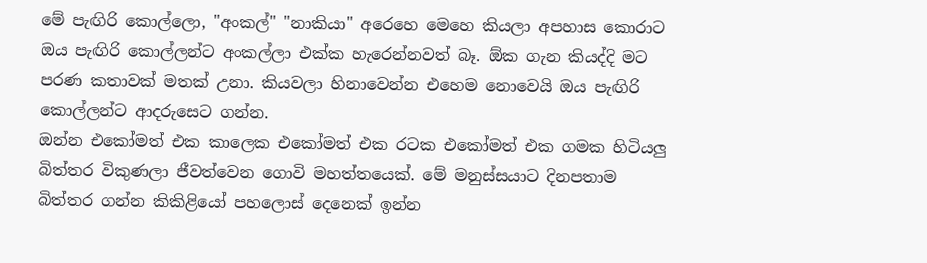මේ පැඟිරි කොල්ලො, "අංකල්" "නාකියා" අරෙහෙ මෙහෙ කියලා අපහාස කොරාට ඔය පැඟිරි කොල්ලන්ට අංකල්ලා එක්ක හැරෙන්නවත් බෑ. ඕක ගැන කියද්දි මට පරණ කතාවක් මතක් උනා. කියවලා හිනාවෙන්න එහෙම නොවෙයි ඔය පැඟිරි කොල්ලන්ට ආදරුසෙට ගන්න.
ඔන්න එකෝමත් එක කාලෙක එකෝමත් එක රටක එකෝමත් එක ගමක හිටියලු බිත්තර විකුණලා ජීවත්වෙන ගොවි මහත්තයෙක්. මේ මනුස්සයාට දිනපතාම බිත්තර ගන්න කිකිළියෝ පහලොස් දෙනෙක් ඉන්න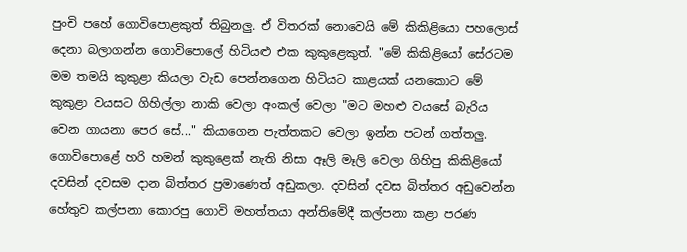පුංචි පහේ ගොවිපොළකුත් තිබුනලු. ඒ විතරක් නොවෙයි මේ කිකිළියො පහලොස් දෙනා බලාගන්න ගොවිපොලේ හිටියළු එක කුකුළෙකුත්. "මේ කිකිළියෝ සේරටම මම තමයි කුකුළා කියලා වැඩ පෙන්නගෙන හිටියට කාළයක් යනකොට මේ කුකුළා වයසට ගිහිල්ලා නාකි වෙලා අංකල් වෙලා "මට මහළු වයසේ බැරිය වෙන ගායනා පෙර සේ..." කියාගෙන පැත්තකට වෙලා ඉන්න පටන් ගත්තලු.
ගොවිපොළේ හරි හමන් කුකුළෙක් නැති නිසා ඈලි මෑලි වෙලා ගිහිපු කිකිළියෝ දවසින් දවසම දාන බිත්තර ප්‍රමාණෙත් අඩුකලා. දවසින් දවස බිත්තර අඩුවෙන්න හේතුව කල්පනා කොරපු ගොවි මහත්තයා අන්තිමේදී කල්පනා කළා පරණ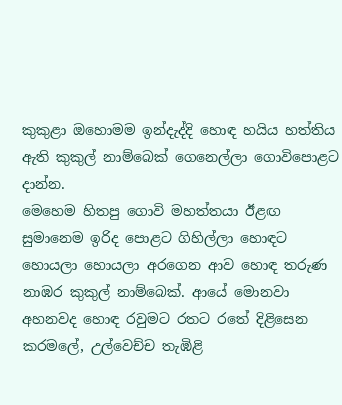කුකුළා ඔහොමම ඉන්දැද්දි හොඳ හයිය හත්තිය ඇති කුකුල් නාම්බෙක් ගෙනෙල්ලා ගොවිපොළට දාන්න.
මෙහෙම හිතපු ගොවි මහත්තයා ඊළඟ සුමානෙම ඉරිද පොළට ගිහිල්ලා හොඳට හොයලා හොයලා අරගෙන ආව හොඳ තරුණ නාඹර කුකුල් නාම්බෙක්. ආයේ මොනවා අහනවද හොඳ රවුමට රතට රතේ දිළිසෙන කරමලේ, උල්වෙච්ච තැඹිළි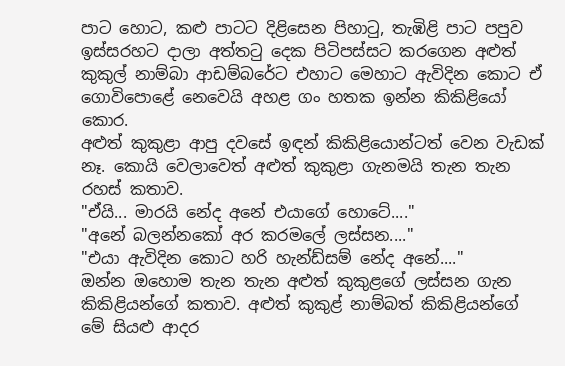පාට හොට, කළු පාටට දිළිසෙන පිහාටු, තැඹිළි පාට පපුව ඉස්සරහට දාලා අත්තටු දෙක පිටිපස්සට කරගෙන අළුත් කුකුල් නාම්බා ආඩම්බරේට එහාට මෙහාට ඇවිදින කොට ඒ ගොවිපොළේ නෙවෙයි අහළ ගං හතක ඉන්න කිකිළියෝ කොර.
අළුත් කුකුළා ආපු දවසේ ඉඳන් කිකිළියොන්ටත් වෙන වැඩක් නෑ. කොයි වෙලාවෙත් අළුත් කුකුළා ගැනමයි තැන තැන රහස් කතාව.
"ඒයි... මාරයි නේද අනේ එයාගේ හොටේ...."
"අනේ බලන්නකෝ අර කරමලේ ලස්සන...."
"එයා ඇවිදින කොට හරි හැන්ඩ්සම් නේද අනේ...."
ඔන්න ඔහොම තැන තැන අළුත් කුකුළගේ ලස්සන ගැන කිකිළියන්ගේ කතාව. අළුත් කුකුළ් නාම්බත් කිකිළියන්ගේ මේ සියළු ආදර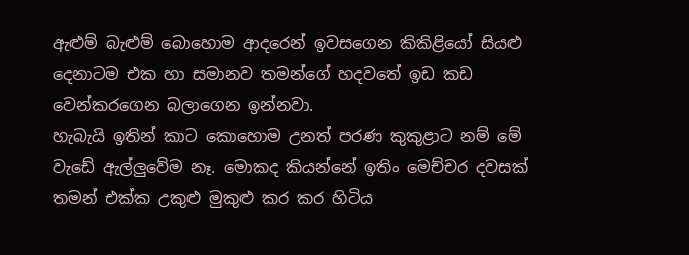ඇළුම් බැළුම් බොහොම ආදරෙන් ඉවසගෙන කිකිළියෝ සියළු දෙනාටම එක හා සමානව තමන්ගේ හදවතේ ඉඩ කඩ වෙන්කරගෙන බලාගෙන ඉන්නවා.
හැබැයි ඉතින් කාට කොහොම උනත් පරණ කුකුළාට නම් මේ වැඩේ ඇල්ලුවේම නෑ. මොකද කියන්නේ ඉතිං මෙච්චර දවසක් තමන් එක්ක උකුළු මුකුළු කර කර හිටිය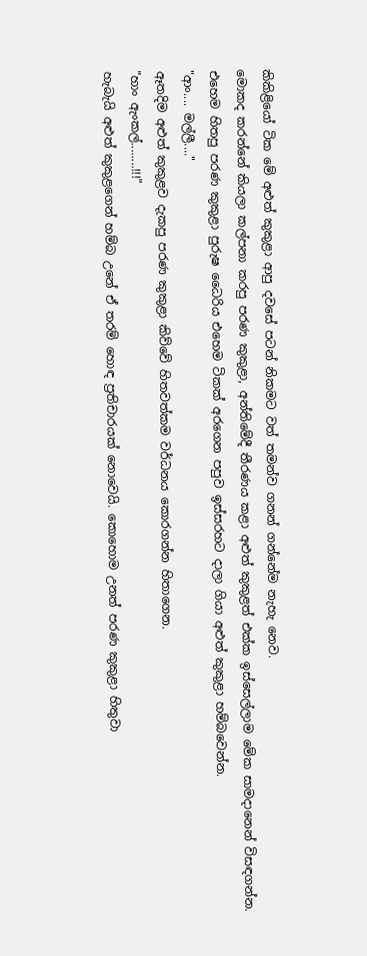කිකිළියෝ ටික මේ අළුත් කුකුළා ආපු දවසේ පටන් නිකමට වත් තමන්ව ගනන් ගන්නේම නැහැ නෙව.
මොකද කරන්නේ කියලා කල්පනා කරපු පරණ කුකුළා, අන්තිමේදී තීරණය කළා අළුත් කුකුළත් එක්ක ඉස්සෙල්ලාම මේක සාමදානෙන් විසඳගන්න. එහෙම හිතපු පරණ කුකුළා පුරුෂ ධෛරිය එහෙම ටිකක් අරගෙන පපුව ඉස්සරහට දාලා ගියා අළුත් කුකුළා හම්බවෙන්න.
"ආං.... මල්ලී...."
ඈතදිම අළුත් කුකුළව දැකපු පරණ කුකුළා කිව්වේ හිතවත්කම වර්ධනය කොරගන්න හිතාගෙන.
"හාං ඇංකල්........!!!"
හැබැයි අළුත් කුකුළගෙන් හම්බ උනේ ඒ තරම් හොඳ ප්‍රතිචාරයක් නොවෙයි. කොහොම උනත් පරණ කුකුළා හිතුවා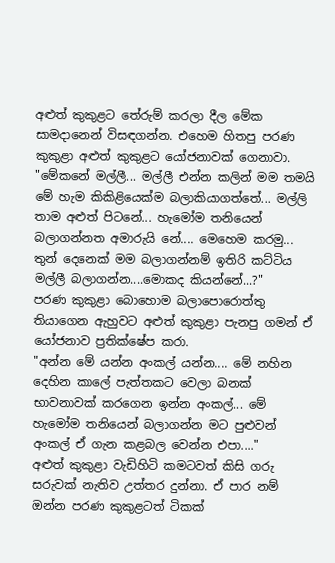අළුත් කුකුළට තේරුම් කරලා දීල මේක සාමදානෙන් විසඳගන්න. එහෙම හිතපු පරණ කුකුළා අළුත් කුකුළට යෝජනාවක් ගෙනාවා.
"මේකනේ මල්ලී... මල්ලී එන්න කලින් මම තමයි මේ හැම කිකිළියෙක්ම බලාකියාගත්තේ... මල්ලි තාම අළුත් පිටනේ... හැමෝම තනියෙන් බලාගන්නත අමාරුයි නේ.... මෙහෙම කරමු... තුන් දෙනෙක් මම බලාගන්නම් ඉතිරි කට්ටිය මල්ලී බලාගන්න....මොකද කියන්නේ...?"
පරණ කුකුළා බොහොම බලාපොරොත්තු තියාගෙන ඇහුවට අළුත් කුකුළා පැනපු ගමන් ඒ යෝජනාව ප්‍රතික්ෂේප කරා.
"අන්න මේ යන්න අංකල් යන්න.... මේ නහින දෙහින කාලේ පැත්තකට වෙලා බනක් භාවනාවක් කරගෙන ඉන්න අංකල්... මේ හැමෝම තනියෙන් බලාගන්න මට පුළුවන් අංකල් ඒ ගැන කළබල වෙන්න එපා...."
අළුත් කුකුළා වැඩිහිටි කමටවත් කිසි ගරු සරුවක් නැතිව උත්තර දුන්නා. ඒ පාර නම් ඔන්න පරණ කුකුළටත් ටිකක්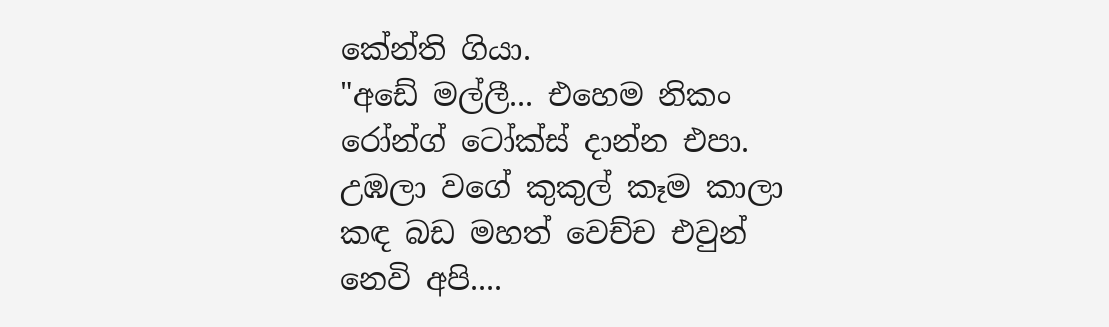කේන්ති ගියා.
"අඩේ මල්ලී... එහෙම නිකං රෝන්ග් ටෝක්ස් දාන්න එපා. උඹලා වගේ කුකුල් කෑම කාලා කඳ බඩ මහත් වෙච්ච එවුන් නෙවි අපි....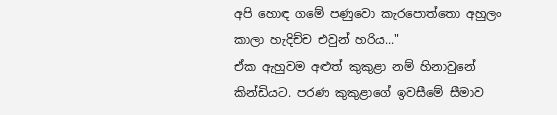අපි හොඳ ගමේ පණුවො කැරපොත්තො අහුලං කාලා හැදිච්ච එවුන් හරිය..."
ඒක ඇහුවම අළුත් කුකුළා නම් හිනාවුනේ කින්ඩියට. පරණ කුකුළාගේ ඉවසීමේ සීමාව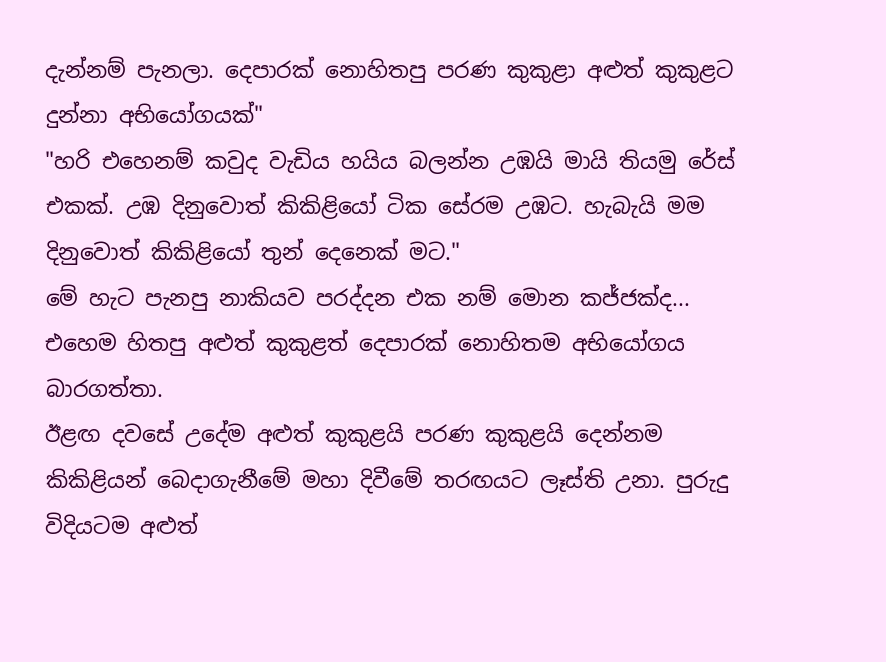දැන්නම් පැනලා. දෙපාරක් නොහිතපු පරණ කුකුළා අළුත් කුකුළට දුන්නා අභියෝගයක්"
"හරි එහෙනම් කවුද වැඩිය හයිය බලන්න උඹයි මායි තියමු රේස් එකක්. උඹ දිනුවොත් කිකිළියෝ ටික සේරම උඹට. හැබැයි මම දිනුවොත් කිකිළියෝ තුන් දෙනෙක් මට."
මේ හැට පැනපු නාකියව පරද්දන එක නම් මොන කජ්ජක්ද... එහෙම හිතපු අළුත් කුකුළත් දෙපාරක් නොහිතම අභියෝගය බාරගත්තා.
ඊළඟ දවසේ උදේම අළුත් කුකුළයි පරණ කුකුළයි දෙන්නම කිකිළියන් බෙදාගැනීමේ මහා දිවීමේ තරඟයට ලෑස්ති උනා. පුරුදු විදියටම අළුත්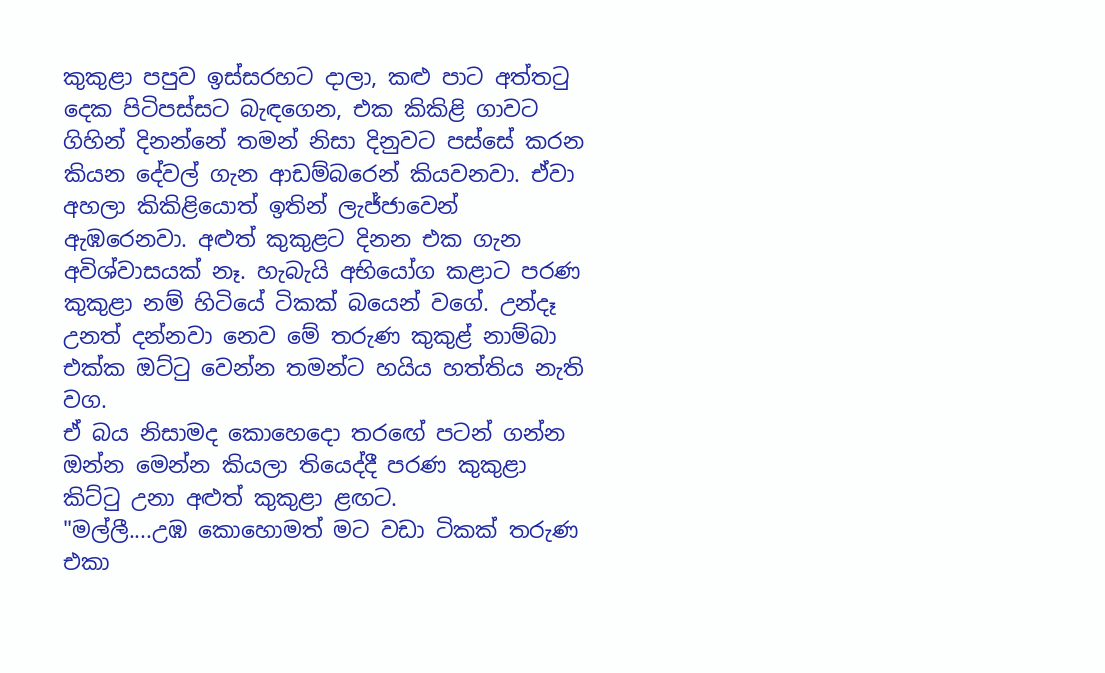කුකුළා පපුව ඉස්සරහට දාලා, කළු පාට අත්තටු දෙක පිටිපස්සට බැඳගෙන, එක කිකිළි ගාවට ගිහින් දිනන්නේ තමන් නිසා දිනුවට පස්සේ කරන කියන දේවල් ගැන ආඩම්බරෙන් කියවනවා. ඒවා අහලා කිකිළියොත් ඉතින් ලැජ්ජාවෙන් ඇඹරෙනවා. අළුත් කුකුළට දිනන එක ගැන අවිශ්වාසයක් නෑ. හැබැයි අභියෝග කළාට පරණ කුකුළා නම් හිටියේ ටිකක් බයෙන් වගේ. උන්දෑ උනත් දන්නවා නෙව මේ තරුණ කුකුළ් නාම්බා එක්ක ඔට්ටු වෙන්න තමන්ට හයිය හත්තිය නැති වග.
ඒ බය නිසාමද කොහෙදො තරඟේ පටන් ගන්න ඔන්න මෙන්න කියලා තියෙද්දී පරණ කුකුළා කිට්ටු උනා අළුත් කුකුළා ළඟට.
"මල්ලී....උඹ කොහොමත් මට වඩා ටිකක් තරුණ එකා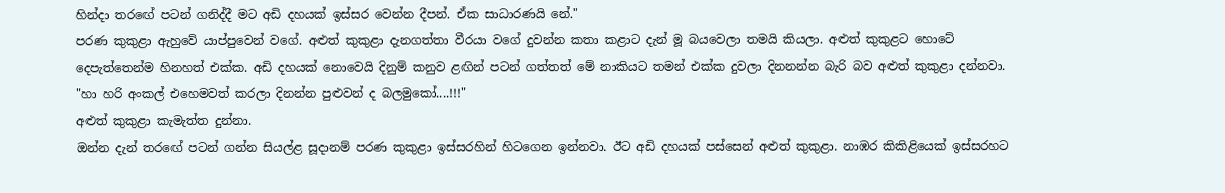හින්දා තරඟේ පටන් ගනිද්දී මට අඩි දහයක් ඉස්සර වෙන්න දීපන්. ඒක සාධාරණයි නේ."
පරණ කුකුළා ඇහුවේ යාප්පුවෙන් වගේ. අළුත් කුකුළා දැනගත්තා වීරයා වගේ දුවන්න කතා කළාට දැන් මූ බයවෙලා තමයි කියලා. අළුත් කුකුළට හොටේ දෙපැත්තෙන්ම හිනහත් එක්ක. අඩි දහයක් නොවෙයි දිනුම් කනුව ළඟින් පටන් ගත්තත් මේ නාකියට තමන් එක්ක දුවලා දිනනන්න බැරි බව අළුත් කුකුළා දන්නවා.
"හා හරි අංකල් එහෙමවත් කරලා දිනන්න පුළුවන් ද බලමුකෝ....!!!"
අළුත් කුකුළා කැමැත්ත දුන්නා.
ඔන්න දැන් තරඟේ පටන් ගන්න සියල්ළ සූදානම් පරණ කුකුළා ඉස්සරහින් හිටගෙන ඉන්නවා. ඊට අඩි දහයක් පස්සෙන් අළුත් කුකුළා. නාඹර කිකිළියෙක් ඉස්සරහට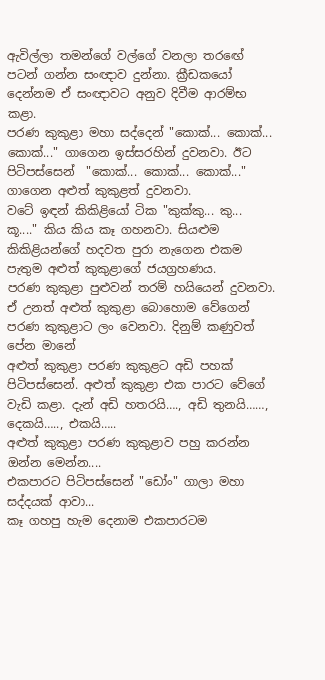ඇවිල්ලා තමන්ගේ වල්ගේ වනලා තරඟේ පටන් ගන්න සංඥාව දුන්නා. ක්‍රීඩකයෝ දෙන්නම ඒ සංඥාවට අනුව දිවීම ආරම්භ කළා.
පරණ කුකුළා මහා සද්දෙන් "කොක්... කොක්... කොක්..." ගාගෙන ඉස්සරහින් දුවනවා. ඊට පිටිපස්සෙන්  "කොක්... කොක්... කොක්..." ගාගෙන අළුත් කුකුළත් දුවනවා.
වටේ ඉඳන් කිකිළියෝ ටික "කුක්කු... කු... කූ...." කිය කිය කෑ ගහනවා. සියළුම කිකිළියන්ගේ හදවත පුරා නැගෙන එකම පැතුම අළුත් කුකුළාගේ ජයග්‍රහණය.
පරණ කුකුළා පුළුවන් තරම් හයියෙන් දුවනවා. ඒ උනත් අළුත් කුකුළා බොහොම වේගෙන් පරණ කුකුළාට ලං වෙනවා. දිනුම් කණුවත් පේන මානේ
අළුත් කුකුළා පරණ කුකුළට අඩි පහක් පිටිපස්සෙන්. අළුත් කුකුළා එක පාරට වේගේ වැඩි කළා. දැන් අඩි හතරයි…., අඩි තුනයි……, දෙකයි….., එකයි…..
අළුත් කුකුළා පරණ කුකුළාව පහු කරන්න ඔන්න මෙන්න....
එකපාරට පිටිපස්සෙන් "ඩෝං" ගාලා මහා සද්දයක් ආවා...
කෑ ගහපු හැම දෙනාම එකපාරටම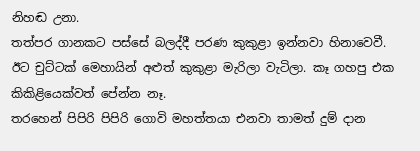නිහඬ උනා.
තත්පර ගානකට පස්සේ බලද්දී පරණ කුකුළා ඉන්නවා හිනාවෙවී. ඊට චුට්ටක් මෙහායින් අළුත් කුකුළා මැරිලා වැටිලා. කෑ ගහපු එක කිකිළියෙක්වත් පේන්න නෑ.
තරහෙන් පිපිරි පිපිරි ගොවි මහත්තයා එනවා තාමත් දුම් දාන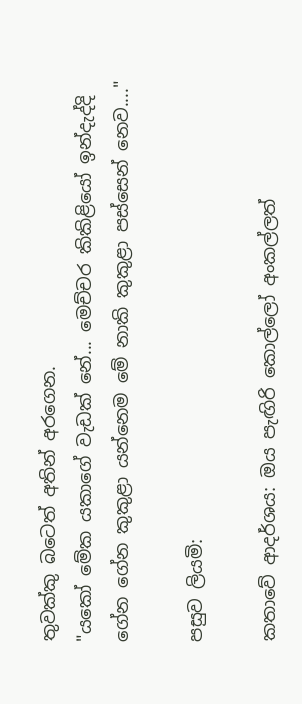තුවක්කු බටෙත් අතින් අරගෙන.
"යකෝ මේක යකාගේ වැඩක් නේ... මෙච්චර කිකිළියෝ ඉන්දැද්දි ගේන ගේන කුකුළා යන්නෙම මේ නාකි කුකුළා පස්සෙන් නෙව...."

පසුව ලියමි:

කතාවේ ආදර්ශය: ඔය පැඟිරි කොල්ලෝ අංකල්ලත්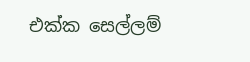එක්ක සෙල්ලම්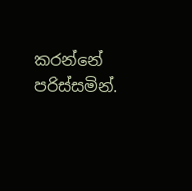කරන්නේ පරිස්සමින්.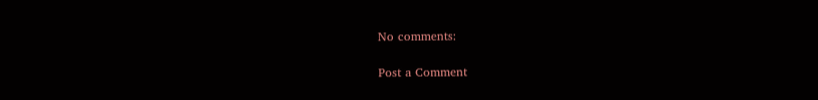No comments:

Post a Comment